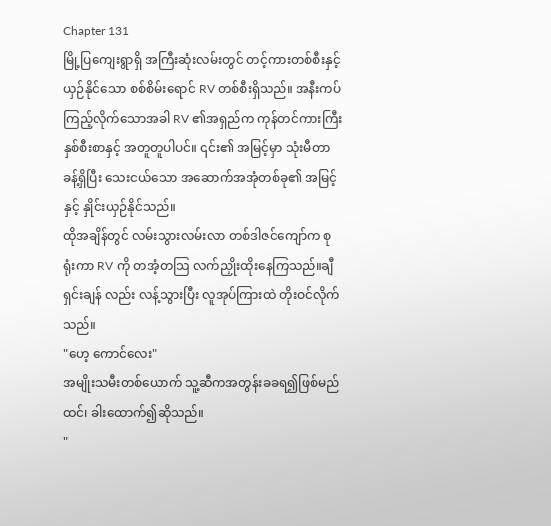Chapter 131
မြို့ပြကျေးရွာရှိ အကြီးဆုံးလမ်းတွင် တင့်ကားတစ်စီးနှင့် ယှဉ်နိုင်သော စစ်စိမ်းရောင် RV တစ်စီးရှိသည်။ အနီးကပ်ကြည့်လိုက်သောအခါ RV ၏အရှည်က ကုန်တင်ကားကြီးနှစ်စီးစာနှင့် အတူတူပါပင်။ ၎င်း၏ အမြင့်မှာ သုံးမီတာခန့်ရှိပြီး သေးငယ်သော အဆောက်အအုံတစ်ခု၏ အမြင့်နှင့် နှိုင်းယှဉ်နိုင်သည်။
ထိုအချိန်တွင် လမ်းသွားလမ်းလာ တစ်ဒါဇင်ကျော်က စုရုံးကာ RV ကို တအံ့တသြ လက်ညှိုးထိုးနေကြသည်။ချီရှင်းချန် လည်း လန့်သွားပြီး လူအုပ်ကြားထဲ တိုးဝင်လိုက်သည်။
"ဟေ့ ကောင်လေး"
အမျိုးသမီးတစ်ယောက် သူ့ဆီကအတွန်းခခရ၍ဖြစ်မည်ထင်၊ ခါးထောက်၍ဆိုသည်။
"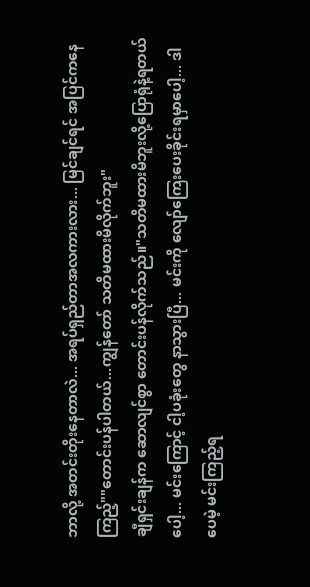ဘာလို့ အတင်းတိုးနေတာလဲ... အရပ်ရှည်တာအလကားလား... မြင်ချင်ရင် အပြင်ကနေကြည့်""တောင်းပန်ပါတယ်...ကျွန်တော် သတိမထားမိလိုက်ဘူး"
ချီရှင်းချန်က ဆောလျင်စွာ တောင်းပန်လိုက်သည်။"သတိမထားမိဘူးလို့ပြောရုံနဲ့ရတယ်ပေါ့... မင်းကြောင့် ငါ့ပခုံးတွေ နာသွားပြီ... မင်းကို လျော်ကြေးပေးခိုင်းရမှာပေါ့... ဒါပေမဲ့ မင်းကြည့်ရ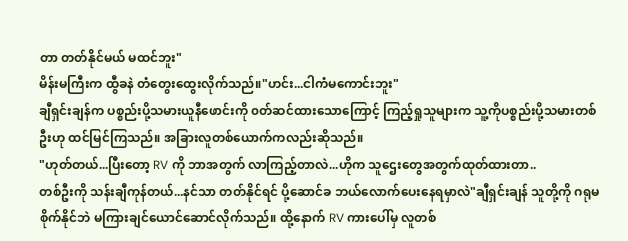တာ တတ်နိုင်မယ် မထင်ဘူး"
မိန်းမကြီးက ထွီခနဲ တံတွေးထွေးလိုက်သည်။"ဟင်း...ငါကံမကောင်းဘူး"
ချီရှင်းချန်က ပစ္စည်းပို့သမားယူနီဖောင်းကို ၀တ်ဆင်ထားသောကြောင့် ကြည့်ရှုသူများက သူ့ကိုပစ္စည်းပို့သမားတစ်ဦးဟု ထင်မြင်ကြသည်။ အခြားလူတစ်ယောက်ကလည်းဆိုသည်။
"ဟုတ်တယ်...ပြီးတော့ RV ကို ဘာအတွက် လာကြည့်တာလဲ...ဟိုက သူဌေးတွေအတွက်ထုတ်ထားတာ..
တစ်ဦးကို သန်းချီကုန်တယ်...နင်သာ တတ်နိုင်ရင် ပို့ဆောင်ခ ဘယ်လောက်ပေးနေရမှာလဲ"ချီရှင်းချန် သူတို့ကို ဂရုမစိုက်နိုင်ဘဲ မကြားချင်ယောင်ဆောင်လိုက်သည်။ ထို့နောက် RV ကားပေါ်မှ လူတစ်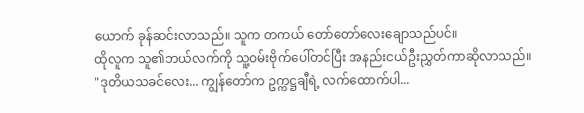ယောက် ခုန်ဆင်းလာသည်။ သူက တကယ် တော်တော်လေးချောသည်ပင်။
ထိုလူက သူ၏ဘယ်လက်ကို သူ့ဝမ်းဗိုက်ပေါ်တင်ပြီး အနည်းငယ်ဦးညွှတ်ကာဆိုလာသည်။
"ဒုတိယသခင်လေး... ကျွန်တော်က ဥက္ကဋ္ဌချီရဲ့ လက်ထောက်ပါ...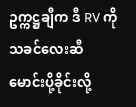ဥက္ကဋ္ဌချီက ဒီ RV ကို သခင်လေးဆီ မောင်းပို့ခိုင်းလို့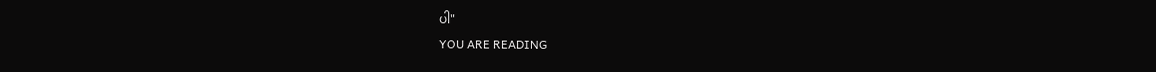ပါ"
YOU ARE READING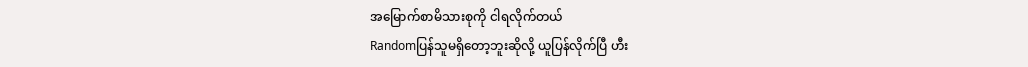အမြောက်စာမိသားစုကို ငါရလိုက်တယ်
Randomပြန်သူမရှိတော့ဘူးဆိုလို့ ယူပြန်လိုက်ပြီ ဟီး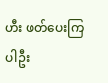ဟီး ဖတ်ပေးကြပါဦး